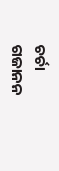ଚର୍ଚା
ଗଜାନନ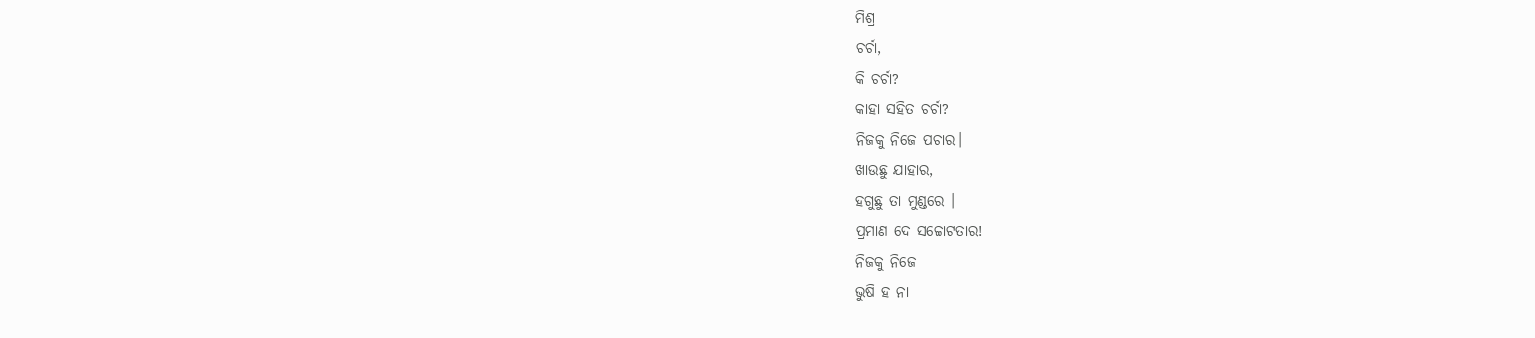ମିଶ୍ର
ଚର୍ଚା,
କି ଚର୍ଚା?
କାହା ସହିତ ଚର୍ଚା?
ନିଜକୁ ନିଜେ ପଚାର।
ଖାଉଛୁ ଯାହାର,
ହଗୁଛୁ ତା ମୁଣ୍ଡରେ ।
ପ୍ରମାଣ ଦେ ସଚ୍ଚୋଟତାର!
ନିଜକୁ ନିଜେ
ଭୁଷି ହ ନା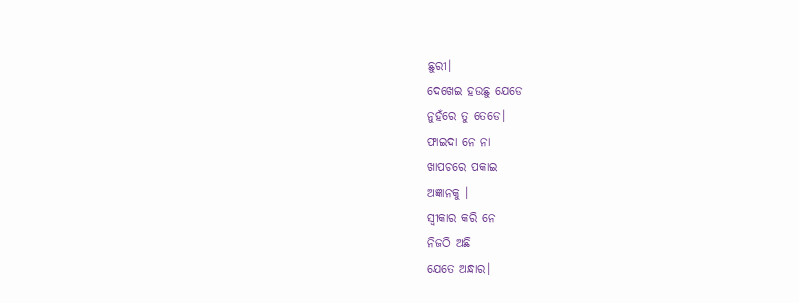ଛୁରୀ।
ଦେଖେଇ ହଉଛୁ ଯେଡେ
ନୁହଁରେ ତୁ ତେଡେ।
ଫାଇଦା ନେ ନା
ଖାପଚରେ ପକାଇ
ଅଜ୍ଞାନକୁ ।
ସ୍ୱୀକାର କରି ନେ
ନିଜଠି ଅଛି
ଯେତେ ଅନ୍ଧାର।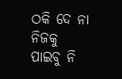ଠକି ଦେ ନା ନିଜକୁ
ପାଇବୁ ନି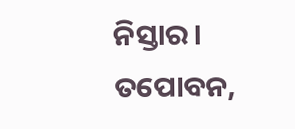ନିସ୍ତାର।
ତପୋବନ,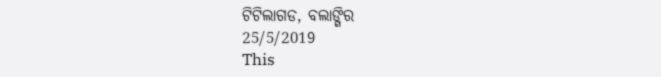ଟିଟିଲାଗଡ, ବଲାଙ୍ଗିର
25/5/2019
This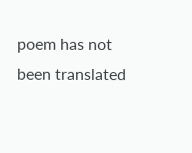poem has not been translated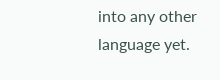into any other language yet.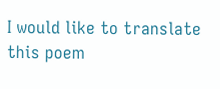I would like to translate this poem